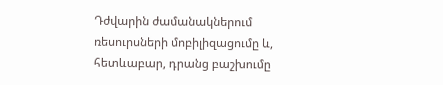Դժվարին ժամանակներում ռեսուրսների մոբիլիզացումը և, հետևաբար, դրանց բաշխումը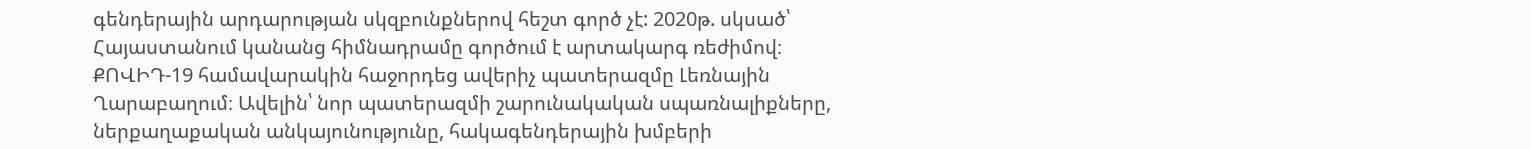գենդերային արդարության սկզբունքներով հեշտ գործ չէ: 2020թ. սկսած՝ Հայաստանում կանանց հիմնադրամը գործում է արտակարգ ռեժիմով։ ՔՈՎԻԴ-19 համավարակին հաջորդեց ավերիչ պատերազմը Լեռնային Ղարաբաղում։ Ավելին՝ նոր պատերազմի շարունակական սպառնալիքները, ներքաղաքական անկայունությունը, հակագենդերային խմբերի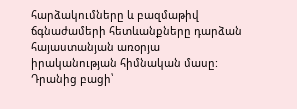հարձակումները և բազմաթիվ ճգնաժամերի հետևանքները դարձան հայաստանյան առօրյա իրականության հիմնական մասը:
Դրանից բացի՝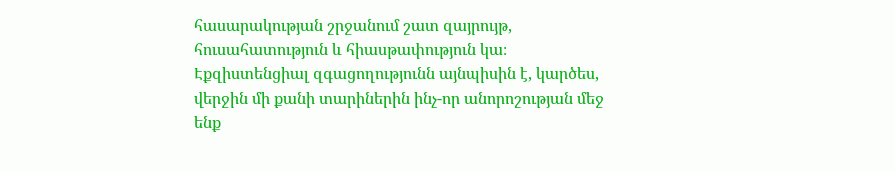հասարակության շրջանում շատ զայրույթ, հուսահատություն և հիասթափություն կա։ Էքզիստենցիալ զգացողությունն այնպիսին է, կարծես, վերջին մի քանի տարիներին ինչ-որ անորոշության մեջ ենք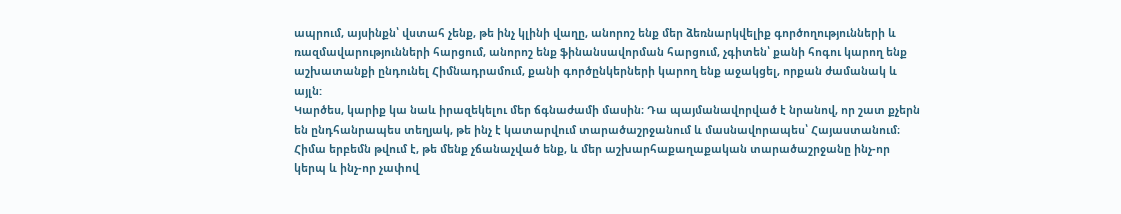ապրում, այսինքն՝ վստահ չենք, թե ինչ կլինի վաղը, անորոշ ենք մեր ձեռնարկվելիք գործողությունների և ռազմավարությունների հարցում, անորոշ ենք ֆինանսավորման հարցում, չգիտեն՝ քանի հոգու կարող ենք աշխատանքի ընդունել Հիմնադրամում, քանի գործընկերների կարող ենք աջակցել, որքան ժամանակ և այլն:
Կարծես, կարիք կա նաև իրազեկելու մեր ճգնաժամի մասին։ Դա պայմանավորված է նրանով, որ շատ քչերն են ընդհանրապես տեղյակ, թե ինչ է կատարվում տարածաշրջանում և մասնավորապես՝ Հայաստանում։ Հիմա երբեմն թվում է, թե մենք չճանաչված ենք, և մեր աշխարհաքաղաքական տարածաշրջանը ինչ-որ կերպ և ինչ-որ չափով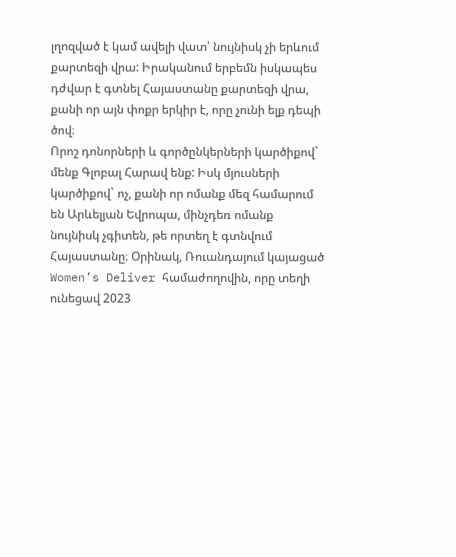լղոզված է կամ ավելի վատ՝ նույնիսկ չի երևում քարտեզի վրա: Իրականում երբեմն իսկապես դժվար է գտնել Հայաստանը քարտեզի վրա, քանի որ այն փոքր երկիր է, որը չունի ելք դեպի ծով։
Որոշ դոնորների և գործընկերների կարծիքով` մենք Գլոբալ Հարավ ենք: Իսկ մյուսների կարծիքով` ոչ, քանի որ ոմանք մեզ համարում են Արևելյան Եվրոպա, մինչդեռ ոմանք նույնիսկ չգիտեն, թե որտեղ է գտնվում Հայաստանը։ Օրինակ, Ռուանդայում կայացած Women’s Deliver համաժողովին, որը տեղի ունեցավ 2023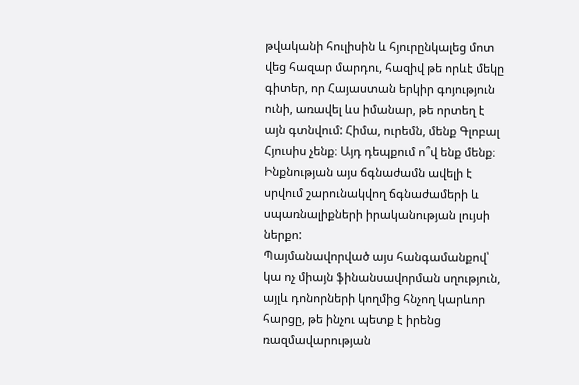թվականի հուլիսին և հյուրընկալեց մոտ վեց հազար մարդու, հազիվ թե որևէ մեկը գիտեր, որ Հայաստան երկիր գոյություն ունի, առավել ևս իմանար, թե որտեղ է այն գտնվում: Հիմա, ուրեմն, մենք Գլոբալ Հյուսիս չենք։ Այդ դեպքում ո՞վ ենք մենք։ Ինքնության այս ճգնաժամն ավելի է սրվում շարունակվող ճգնաժամերի և սպառնալիքների իրականության լույսի ներքո:
Պայմանավորված այս հանգամանքով՝ կա ոչ միայն ֆինանսավորման սղություն, այլև դոնորների կողմից հնչող կարևոր հարցը, թե ինչու պետք է իրենց ռազմավարության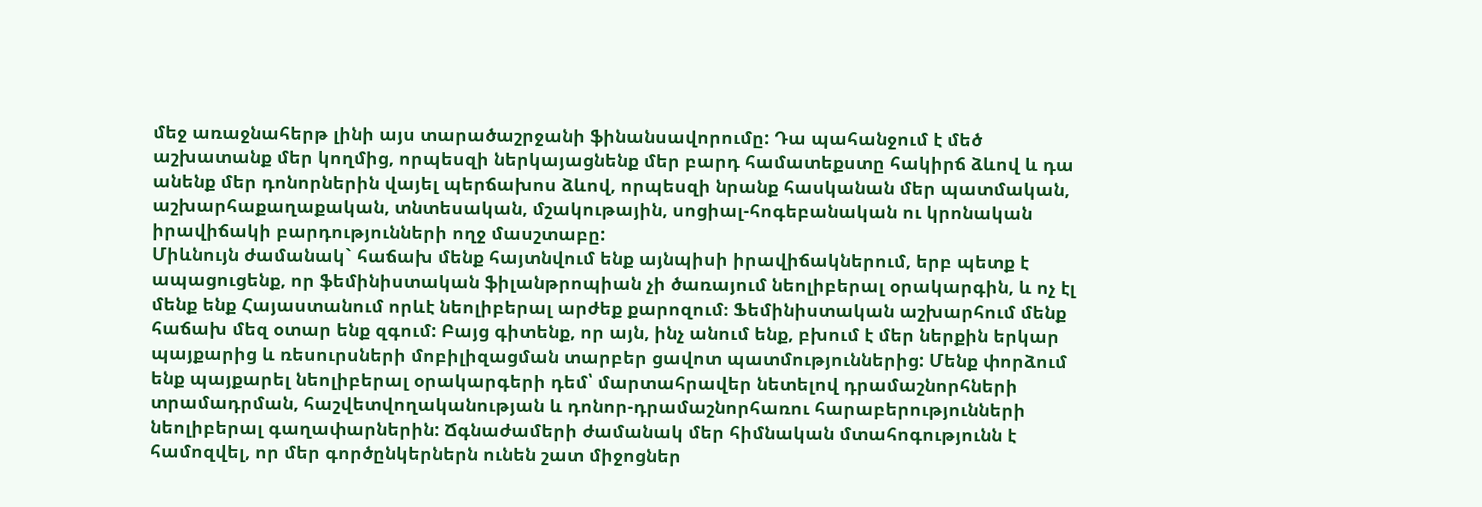մեջ առաջնահերթ լինի այս տարածաշրջանի ֆինանսավորումը: Դա պահանջում է մեծ աշխատանք մեր կողմից, որպեսզի ներկայացնենք մեր բարդ համատեքստը հակիրճ ձևով և դա անենք մեր դոնորներին վայել պերճախոս ձևով, որպեսզի նրանք հասկանան մեր պատմական, աշխարհաքաղաքական, տնտեսական, մշակութային, սոցիալ-հոգեբանական ու կրոնական իրավիճակի բարդությունների ողջ մասշտաբը:
Միևնույն ժամանակ` հաճախ մենք հայտնվում ենք այնպիսի իրավիճակներում, երբ պետք է ապացուցենք, որ ֆեմինիստական ֆիլանթրոպիան չի ծառայում նեոլիբերալ օրակարգին, և ոչ էլ մենք ենք Հայաստանում որևէ նեոլիբերալ արժեք քարոզում։ Ֆեմինիստական աշխարհում մենք հաճախ մեզ օտար ենք զգում: Բայց գիտենք, որ այն, ինչ անում ենք, բխում է մեր ներքին երկար պայքարից և ռեսուրսների մոբիլիզացման տարբեր ցավոտ պատմություններից: Մենք փորձում ենք պայքարել նեոլիբերալ օրակարգերի դեմ՝ մարտահրավեր նետելով դրամաշնորհների տրամադրման, հաշվետվողականության և դոնոր-դրամաշնորհառու հարաբերությունների նեոլիբերալ գաղափարներին: Ճգնաժամերի ժամանակ մեր հիմնական մտահոգությունն է համոզվել, որ մեր գործընկերներն ունեն շատ միջոցներ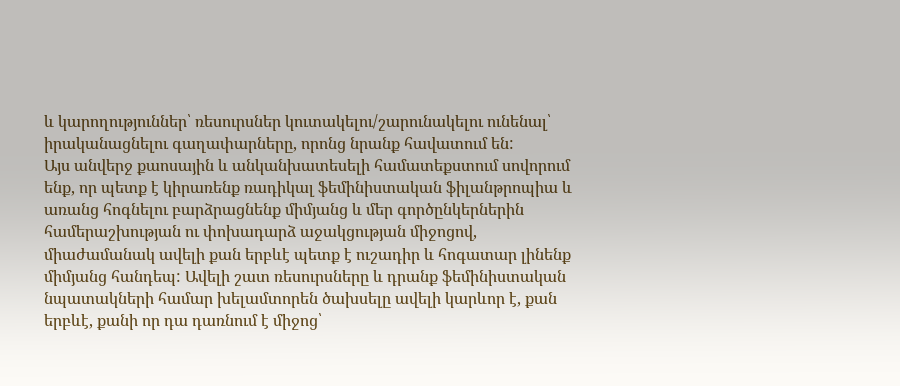և կարողություններ՝ ռեսուրսներ կուտակելու/շարունակելու ունենալ՝ իրականացնելու գաղափարները, որոնց նրանք հավատում են:
Այս անվերջ քաոսային և անկանխատեսելի համատեքստում սովորում ենք, որ պետք է կիրառենք ռադիկալ ֆեմինիստական ֆիլանթրոպիա և առանց հոգնելու բարձրացնենք միմյանց և մեր գործընկերներին համերաշխության ու փոխադարձ աջակցության միջոցով, միաժամանակ ավելի քան երբևէ պետք է ուշադիր և հոգատար լինենք միմյանց հանդեպ: Ավելի շատ ռեսուրսները և դրանք ֆեմինիստական նպատակների համար խելամտորեն ծախսելը ավելի կարևոր է, քան երբևէ, քանի որ դա դառնում է միջոց՝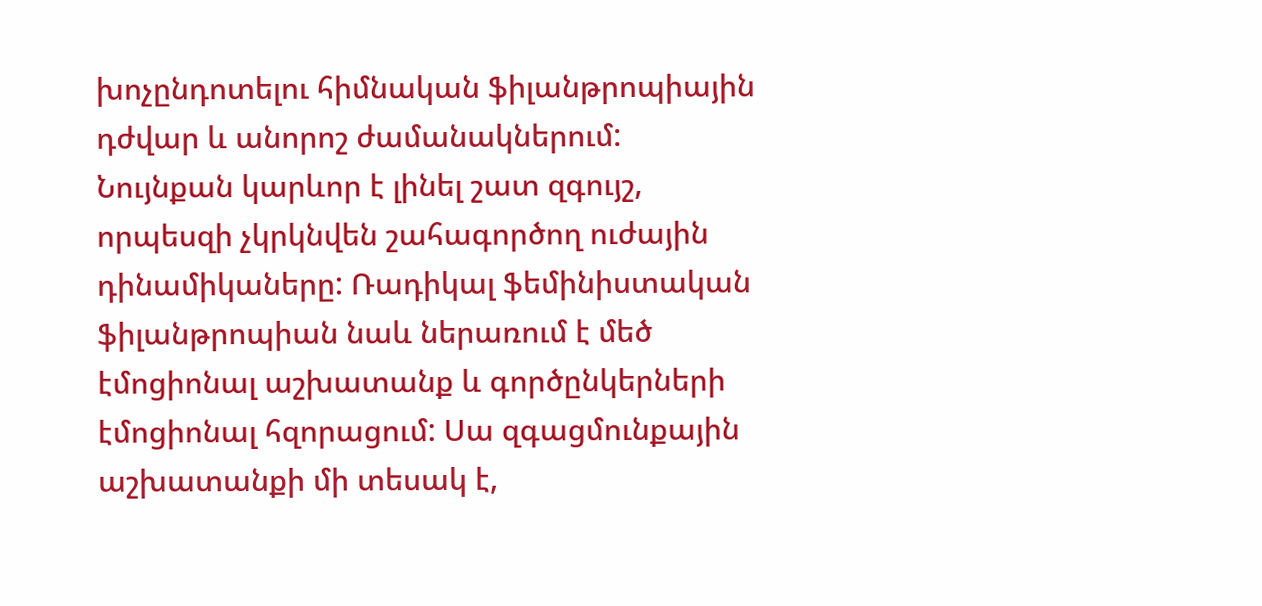խոչընդոտելու հիմնական ֆիլանթրոպիային դժվար և անորոշ ժամանակներում:
Նույնքան կարևոր է լինել շատ զգույշ, որպեսզի չկրկնվեն շահագործող ուժային դինամիկաները: Ռադիկալ ֆեմինիստական ֆիլանթրոպիան նաև ներառում է մեծ էմոցիոնալ աշխատանք և գործընկերների էմոցիոնալ հզորացում: Սա զգացմունքային աշխատանքի մի տեսակ է,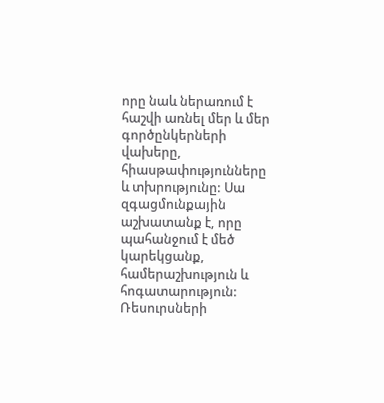որը նաև ներառում է հաշվի առնել մեր և մեր գործընկերների վախերը, հիասթափությունները և տխրությունը: Սա զգացմունքային աշխատանք է, որը պահանջում է մեծ կարեկցանք, համերաշխություն և հոգատարություն:
Ռեսուրսների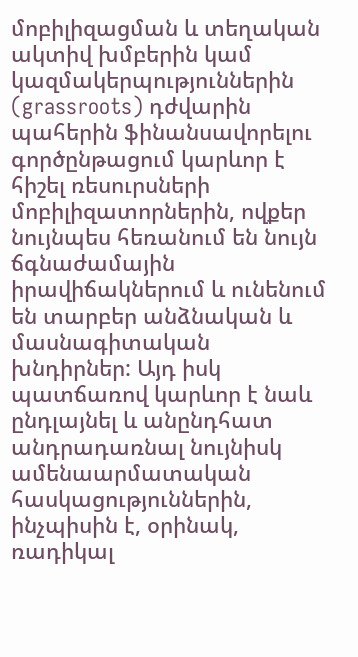մոբիլիզացման և տեղական ակտիվ խմբերին կամ կազմակերպություններին (grassroots) դժվարին պահերին ֆինանսավորելու գործընթացում կարևոր է հիշել ռեսուրսների մոբիլիզատորներին, ովքեր նույնպես հեռանում են նույն ճգնաժամային իրավիճակներում և ունենում են տարբեր անձնական և մասնագիտական խնդիրներ: Այդ իսկ պատճառով կարևոր է նաև ընդլայնել և անընդհատ անդրադառնալ նույնիսկ ամենաարմատական հասկացություններին, ինչպիսին է, օրինակ, ռադիկալ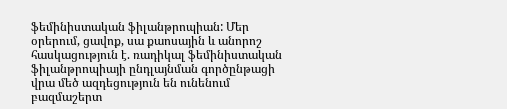ֆեմինիստական ֆիլանթրոպիան: Մեր օրերում, ցավոք, սա քաոսային և անորոշ հասկացություն է. ռադիկալ ֆեմինիստական ֆիլանթրոպիայի ընդլայնման գործընթացի վրա մեծ ազդեցություն են ունենում բազմաշերտ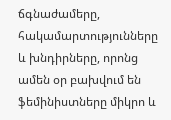ճգնաժամերը, հակամարտությունները և խնդիրները, որոնց ամեն օր բախվում են ֆեմինիստները միկրո և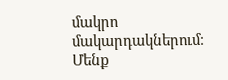մակրո մակարդակներում։ Մենք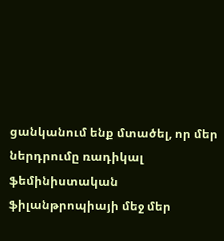ցանկանում ենք մտածել, որ մեր ներդրումը ռադիկալ ֆեմինիստական ֆիլանթրոպիայի մեջ մեր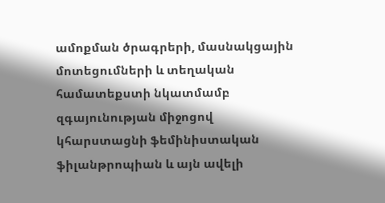ամոքման ծրագրերի, մասնակցային մոտեցումների և տեղական համատեքստի նկատմամբ զգայունության միջոցով կհարստացնի ֆեմինիստական ֆիլանթրոպիան և այն ավելի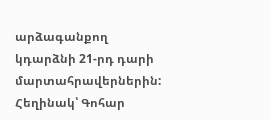արձագանքող կդարձնի 21-րդ դարի մարտահրավերներին:
Հեղինակ՝ Գոհար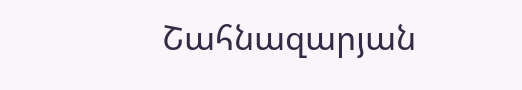Շահնազարյան